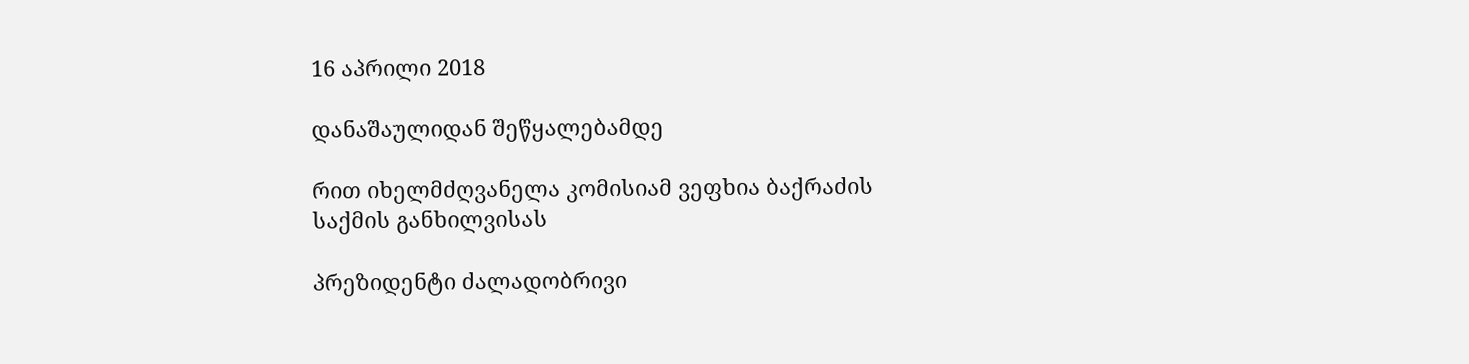16 აპრილი 2018

დანაშაულიდან შეწყალებამდე

რით იხელმძღვანელა კომისიამ ვეფხია ბაქრაძის საქმის განხილვისას

პრეზიდენტი ძალადობრივი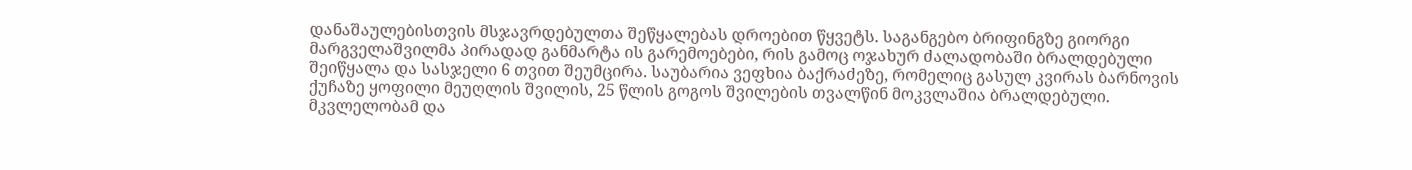დანაშაულებისთვის მსჯავრდებულთა შეწყალებას დროებით წყვეტს. საგანგებო ბრიფინგზე გიორგი მარგველაშვილმა პირადად განმარტა ის გარემოებები, რის გამოც ოჯახურ ძალადობაში ბრალდებული შეიწყალა და სასჯელი 6 თვით შეუმცირა. საუბარია ვეფხია ბაქრაძეზე, რომელიც გასულ კვირას ბარნოვის ქუჩაზე ყოფილი მეუღლის შვილის, 25 წლის გოგოს შვილების თვალწინ მოკვლაშია ბრალდებული. მკვლელობამ და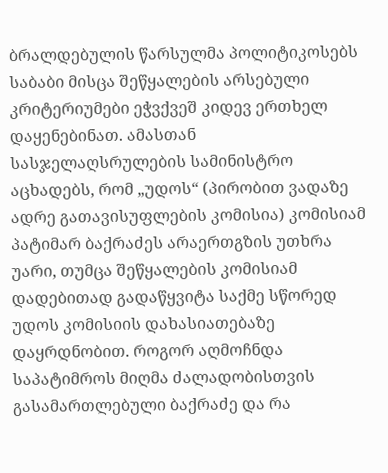ბრალდებულის წარსულმა პოლიტიკოსებს საბაბი მისცა შეწყალების არსებული კრიტერიუმები ეჭვქვეშ კიდევ ერთხელ დაყენებინათ. ამასთან სასჯელაღსრულების სამინისტრო აცხადებს, რომ „უდოს“ (პირობით ვადაზე ადრე გათავისუფლების კომისია) კომისიამ პატიმარ ბაქრაძეს არაერთგზის უთხრა უარი, თუმცა შეწყალების კომისიამ დადებითად გადაწყვიტა საქმე სწორედ უდოს კომისიის დახასიათებაზე დაყრდნობით. როგორ აღმოჩნდა საპატიმროს მიღმა ძალადობისთვის გასამართლებული ბაქრაძე და რა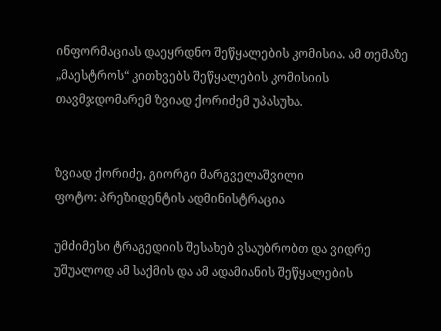ინფორმაციას დაეყრდნო შეწყალების კომისია. ამ თემაზე „მაესტროს“ კითხვებს შეწყალების კომისიის თავმჯდომარემ ზვიად ქორიძემ უპასუხა.


ზვიად ქორიძე, გიორგი მარგველაშვილი
ფოტო: პრეზიდენტის ადმინისტრაცია

უმძიმესი ტრაგედიის შესახებ ვსაუბრობთ და ვიდრე უშუალოდ ამ საქმის და ამ ადამიანის შეწყალების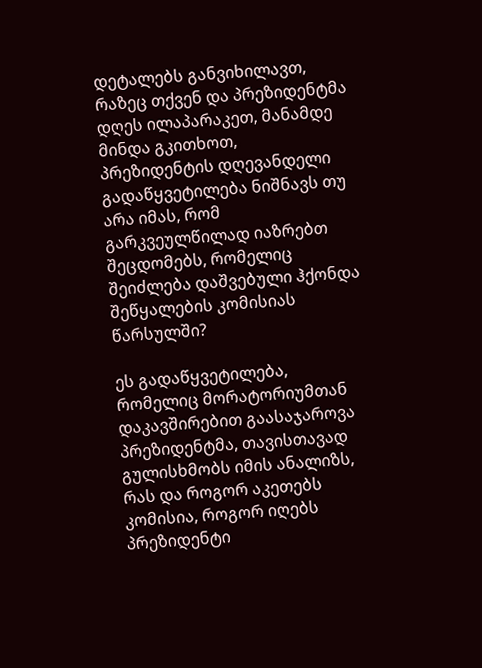დეტალებს განვიხილავთ, რაზეც თქვენ და პრეზიდენტმა დღეს ილაპარაკეთ, მანამდე მინდა გკითხოთ, პრეზიდენტის დღევანდელი გადაწყვეტილება ნიშნავს თუ არა იმას, რომ გარკვეულწილად იაზრებთ შეცდომებს, რომელიც შეიძლება დაშვებული ჰქონდა შეწყალების კომისიას წარსულში?

ეს გადაწყვეტილება, რომელიც მორატორიუმთან დაკავშირებით გაასაჯაროვა პრეზიდენტმა, თავისთავად გულისხმობს იმის ანალიზს, რას და როგორ აკეთებს კომისია, როგორ იღებს პრეზიდენტი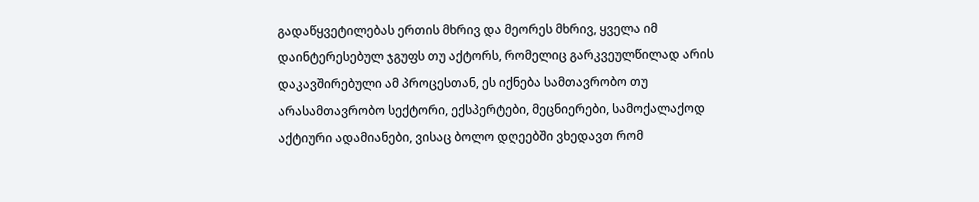გადაწყვეტილებას ერთის მხრივ და მეორეს მხრივ, ყველა იმ დაინტერესებულ ჯგუფს თუ აქტორს, რომელიც გარკვეულწილად არის დაკავშირებული ამ პროცესთან, ეს იქნება სამთავრობო თუ არასამთავრობო სექტორი, ექსპერტები, მეცნიერები, სამოქალაქოდ აქტიური ადამიანები, ვისაც ბოლო დღეებში ვხედავთ რომ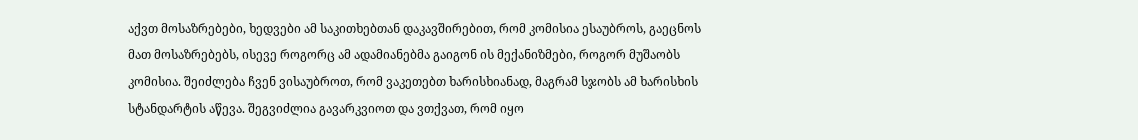აქვთ მოსაზრებები, ხედვები ამ საკითხებთან დაკავშირებით, რომ კომისია ესაუბროს, გაეცნოს მათ მოსაზრებებს, ისევე როგორც ამ ადამიანებმა გაიგონ ის მექანიზმები, როგორ მუშაობს კომისია. შეიძლება ჩვენ ვისაუბროთ, რომ ვაკეთებთ ხარისხიანად, მაგრამ სჯობს ამ ხარისხის სტანდარტის აწევა. შეგვიძლია გავარკვიოთ და ვთქვათ, რომ იყო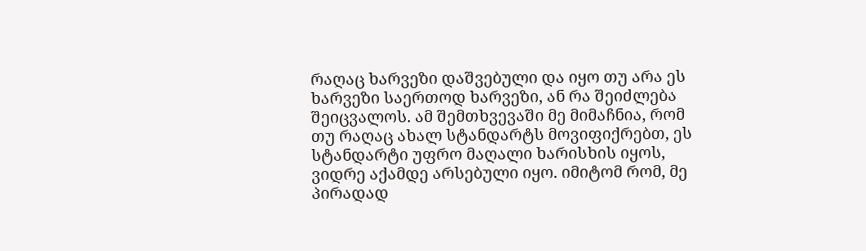რაღაც ხარვეზი დაშვებული და იყო თუ არა ეს ხარვეზი საერთოდ ხარვეზი, ან რა შეიძლება შეიცვალოს. ამ შემთხვევაში მე მიმაჩნია, რომ თუ რაღაც ახალ სტანდარტს მოვიფიქრებთ, ეს სტანდარტი უფრო მაღალი ხარისხის იყოს, ვიდრე აქამდე არსებული იყო. იმიტომ რომ, მე პირადად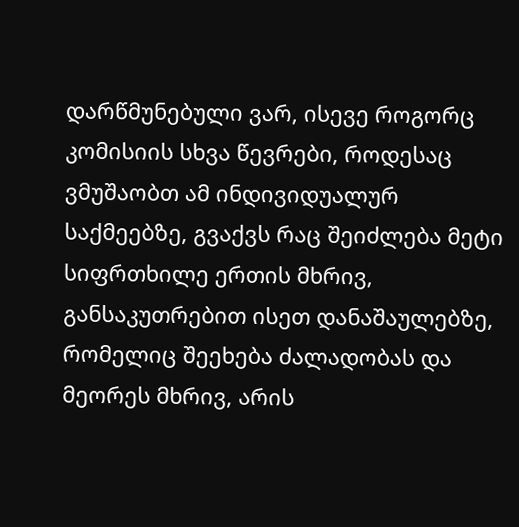დარწმუნებული ვარ, ისევე როგორც კომისიის სხვა წევრები, როდესაც ვმუშაობთ ამ ინდივიდუალურ საქმეებზე, გვაქვს რაც შეიძლება მეტი სიფრთხილე ერთის მხრივ, განსაკუთრებით ისეთ დანაშაულებზე, რომელიც შეეხება ძალადობას და მეორეს მხრივ, არის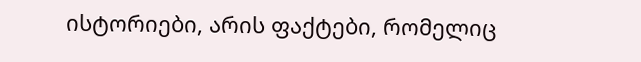ისტორიები, არის ფაქტები, რომელიც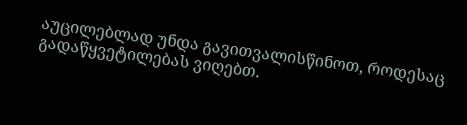აუცილებლად უნდა გავითვალისწინოთ, როდესაც გადაწყვეტილებას ვიღებთ.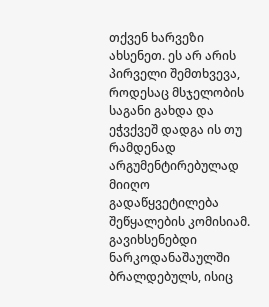თქვენ ხარვეზი ახსენეთ. ეს არ არის პირველი შემთხვევა, როდესაც მსჯელობის საგანი გახდა და ეჭვქვეშ დადგა ის თუ რამდენად არგუმენტირებულად მიიღო გადაწყვეტილება შეწყალების კომისიამ. გავიხსენებდი ნარკოდანაშაულში ბრალდებულს, ისიც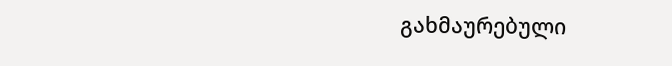გახმაურებული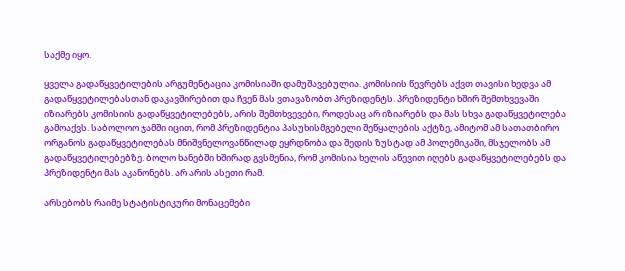საქმე იყო.

ყველა გადაწყვეტილების არგუმენტაცია კომისიაში დამუშავებულია. კომისიის წევრებს აქვთ თავისი ხედვა ამ გადაწყვეტილებასთან დაკავშირებით და ჩვენ მას ვთავაზობთ პრეზიდენტს. პრეზიდენტი ხშირ შემთხვევაში იზიარებს კომისიის გადაწყვეტილებებს, არის შემთხვევები, როდესაც არ იზიარებს და მას სხვა გადაწყვეტილება გამოაქვს. საბოლოო ჯამში იცით, რომ პრეზიდენტია პასუხისმგებელი შეწყალების აქტზე, ამიტომ ამ სათათბირო ორგანოს გადაწყვეტილებას მნიშვნელოვანწილად ეყრდნობა და შედის ზუსტად ამ პოლემიკაში, მსჯელობს ამ გადაწყვეტილებებზე. ბოლო ხანებში ხშირად გვსმენია, რომ კომისია ხელის აწევით იღებს გადაწყვეტილებებს და პრეზიდენტი მას აკანონებს. არ არის ასეთი რამ.

არსებობს რაიმე სტატისტიკური მონაცემები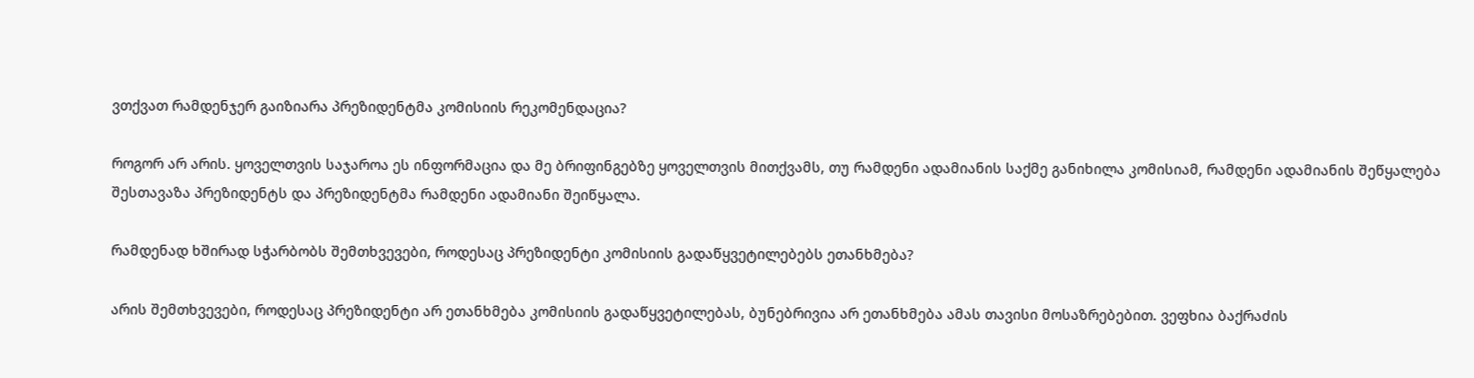ვთქვათ რამდენჯერ გაიზიარა პრეზიდენტმა კომისიის რეკომენდაცია?

როგორ არ არის. ყოველთვის საჯაროა ეს ინფორმაცია და მე ბრიფინგებზე ყოველთვის მითქვამს, თუ რამდენი ადამიანის საქმე განიხილა კომისიამ, რამდენი ადამიანის შეწყალება შესთავაზა პრეზიდენტს და პრეზიდენტმა რამდენი ადამიანი შეიწყალა.

რამდენად ხშირად სჭარბობს შემთხვევები, როდესაც პრეზიდენტი კომისიის გადაწყვეტილებებს ეთანხმება?

არის შემთხვევები, როდესაც პრეზიდენტი არ ეთანხმება კომისიის გადაწყვეტილებას, ბუნებრივია არ ეთანხმება ამას თავისი მოსაზრებებით. ვეფხია ბაქრაძის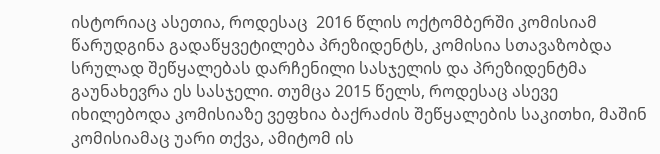ისტორიაც ასეთია, როდესაც  2016 წლის ოქტომბერში კომისიამ წარუდგინა გადაწყვეტილება პრეზიდენტს, კომისია სთავაზობდა სრულად შეწყალებას დარჩენილი სასჯელის და პრეზიდენტმა გაუნახევრა ეს სასჯელი. თუმცა 2015 წელს, როდესაც ასევე იხილებოდა კომისიაზე ვეფხია ბაქრაძის შეწყალების საკითხი, მაშინ კომისიამაც უარი თქვა, ამიტომ ის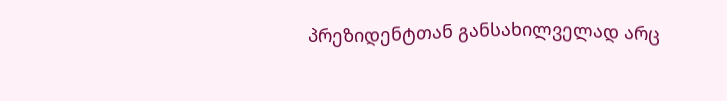პრეზიდენტთან განსახილველად არც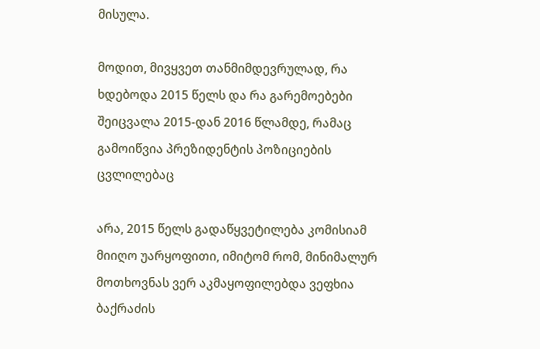მისულა.

მოდით, მივყვეთ თანმიმდევრულად, რა ხდებოდა 2015 წელს და რა გარემოებები შეიცვალა 2015-დან 2016 წლამდე, რამაც გამოიწვია პრეზიდენტის პოზიციების ცვლილებაც

არა, 2015 წელს გადაწყვეტილება კომისიამ მიიღო უარყოფითი, იმიტომ რომ, მინიმალურ მოთხოვნას ვერ აკმაყოფილებდა ვეფხია ბაქრაძის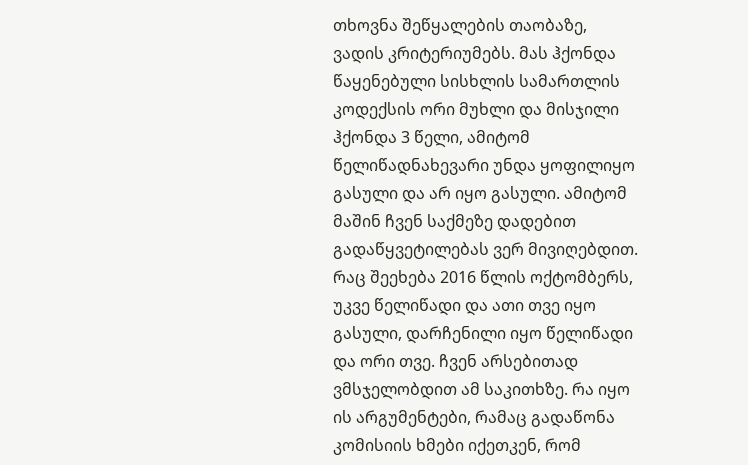თხოვნა შეწყალების თაობაზე, ვადის კრიტერიუმებს. მას ჰქონდა წაყენებული სისხლის სამართლის კოდექსის ორი მუხლი და მისჯილი ჰქონდა 3 წელი, ამიტომ წელიწადნახევარი უნდა ყოფილიყო გასული და არ იყო გასული. ამიტომ მაშინ ჩვენ საქმეზე დადებით გადაწყვეტილებას ვერ მივიღებდით. რაც შეეხება 2016 წლის ოქტომბერს, უკვე წელიწადი და ათი თვე იყო გასული, დარჩენილი იყო წელიწადი და ორი თვე. ჩვენ არსებითად ვმსჯელობდით ამ საკითხზე. რა იყო ის არგუმენტები, რამაც გადაწონა კომისიის ხმები იქეთკენ, რომ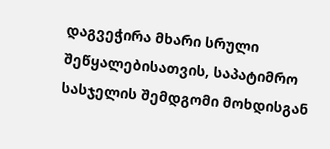დაგვეჭირა მხარი სრული შეწყალებისათვის, საპატიმრო სასჯელის შემდგომი მოხდისგან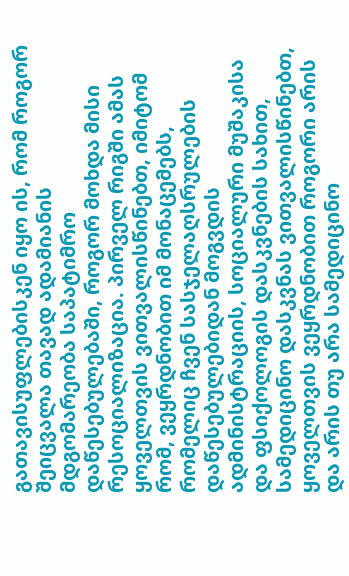გათავისუფლებისკენ იყო ის, რომ როგორ შეიცვალა თავად ადამიანის მდგომარეობა საპატიმრო დაწესებულებაში, როგორ მოხდა მისი რესოციალიზაცია. პირველ რიგში ამას ყოველთვის ვითვალისწინებთ, იმიტომ რომ, ვეყრდნობით იმ მონაცემებს, რომელიც ჩვენ სასჯელაღსრულების დაწესებულებიდან მოგვდის ადმინისტრაციის, სოციალური მუშაკისა და ფსიქოლოგის დასკვნების სახით, სამედიცინო დასკვნას ვითვალისწინებთ, ყოველთვის ვეყრდნობით როგორი არის და არის თუ არა სამედიცინო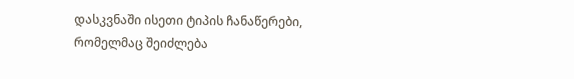დასკვნაში ისეთი ტიპის ჩანაწერები, რომელმაც შეიძლება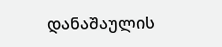დანაშაულის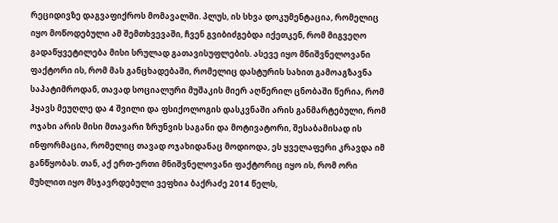რეციდივზე დაგვაფიქროს მომავალში. პლუს, ის სხვა დოკუმენტაცია, რომელიც იყო მოწოდებული ამ შემთხვევაში, ჩვენ გვიბიძგებდა იქეთკენ, რომ მიგვეღო გადაწყვეტილება მისი სრულად გათავისუფლების. ასევე იყო მნიშვნელოვანი ფაქტორი ის, რომ მას განცხადებაში, რომელიც დასტურის სახით გამოაგზავნა საპატიმროდან, თავად სოციალური მუშაკის მიერ აღწერილ ცნობაში წერია, რომ ჰყავს მეუღლე და 4 შვილი და ფსიქოლოგის დასკვნაში არის განმარტებული, რომ ოჯახი არის მისი მთავარი ზრუნვის საგანი და მოტივატორი, შესაბამისად ის ინფორმაცია, რომელიც თავად ოჯახიდანაც მოდიოდა, ეს ყველაფერი კრავდა იმ განწყობას. თან, აქ ერთ-ერთი მნიშვნელოვანი ფაქტორიც იყო ის, რომ ორი მუხლით იყო მსჯავრდებული ვეფხია ბაქრაძე 2014 წელს,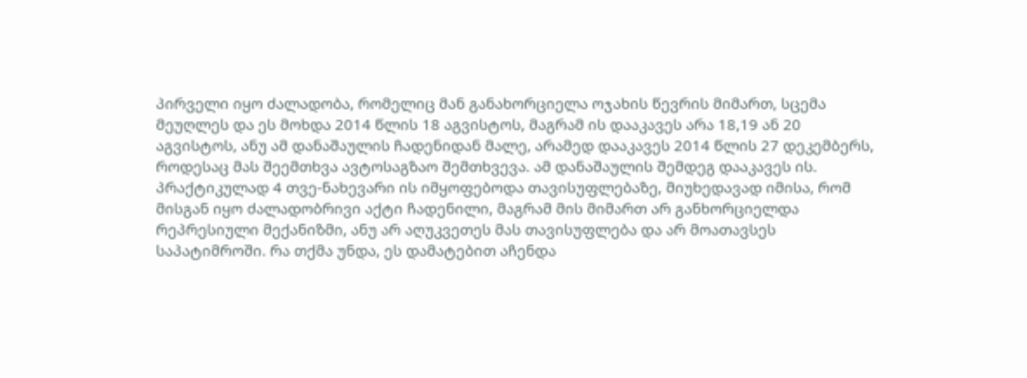პირველი იყო ძალადობა, რომელიც მან განახორციელა ოჯახის წევრის მიმართ, სცემა მეუღლეს და ეს მოხდა 2014 წლის 18 აგვისტოს, მაგრამ ის დააკავეს არა 18,19 ან 20 აგვისტოს, ანუ ამ დანაშაულის ჩადენიდან მალე, არამედ დააკავეს 2014 წლის 27 დეკემბერს, როდესაც მას შეემთხვა ავტოსაგზაო შემთხვევა. ამ დანაშაულის შემდეგ დააკავეს ის. პრაქტიკულად 4 თვე-ნახევარი ის იმყოფებოდა თავისუფლებაზე, მიუხედავად იმისა, რომ მისგან იყო ძალადობრივი აქტი ჩადენილი, მაგრამ მის მიმართ არ განხორციელდა რეპრესიული მექანიზმი, ანუ არ აღუკვეთეს მას თავისუფლება და არ მოათავსეს საპატიმროში. რა თქმა უნდა, ეს დამატებით აჩენდა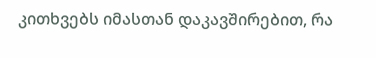კითხვებს იმასთან დაკავშირებით, რა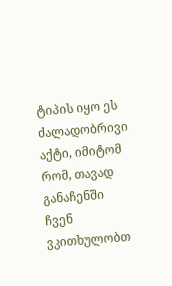ტიპის იყო ეს ძალადობრივი აქტი, იმიტომ რომ, თავად განაჩენში ჩვენ ვკითხულობთ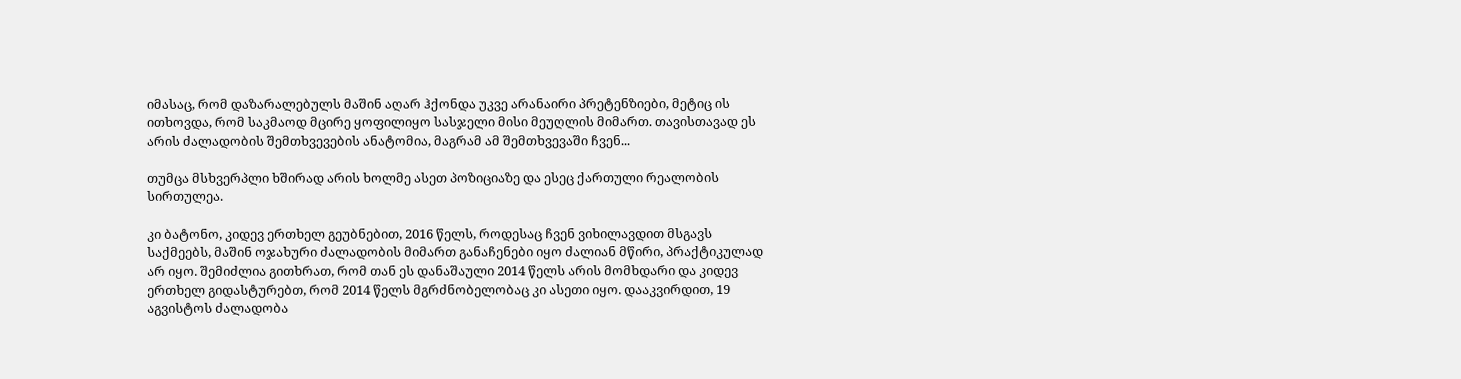იმასაც, რომ დაზარალებულს მაშინ აღარ ჰქონდა უკვე არანაირი პრეტენზიები, მეტიც ის ითხოვდა, რომ საკმაოდ მცირე ყოფილიყო სასჯელი მისი მეუღლის მიმართ. თავისთავად ეს არის ძალადობის შემთხვევების ანატომია, მაგრამ ამ შემთხვევაში ჩვენ...

თუმცა მსხვერპლი ხშირად არის ხოლმე ასეთ პოზიციაზე და ესეც ქართული რეალობის სირთულეა.

კი ბატონო, კიდევ ერთხელ გეუბნებით, 2016 წელს, როდესაც ჩვენ ვიხილავდით მსგავს საქმეებს, მაშინ ოჯახური ძალადობის მიმართ განაჩენები იყო ძალიან მწირი, პრაქტიკულად არ იყო. შემიძლია გითხრათ, რომ თან ეს დანაშაული 2014 წელს არის მომხდარი და კიდევ ერთხელ გიდასტურებთ, რომ 2014 წელს მგრძნობელობაც კი ასეთი იყო. დააკვირდით, 19 აგვისტოს ძალადობა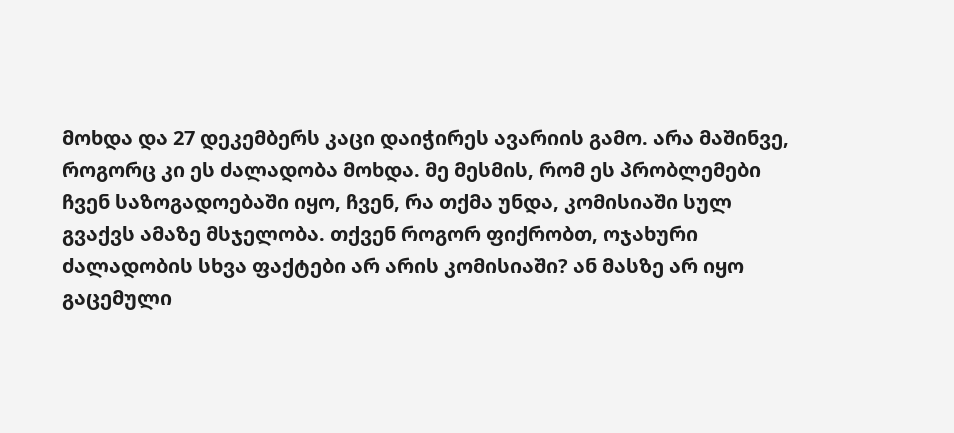მოხდა და 27 დეკემბერს კაცი დაიჭირეს ავარიის გამო. არა მაშინვე, როგორც კი ეს ძალადობა მოხდა. მე მესმის, რომ ეს პრობლემები ჩვენ საზოგადოებაში იყო, ჩვენ, რა თქმა უნდა, კომისიაში სულ გვაქვს ამაზე მსჯელობა. თქვენ როგორ ფიქრობთ, ოჯახური ძალადობის სხვა ფაქტები არ არის კომისიაში? ან მასზე არ იყო გაცემული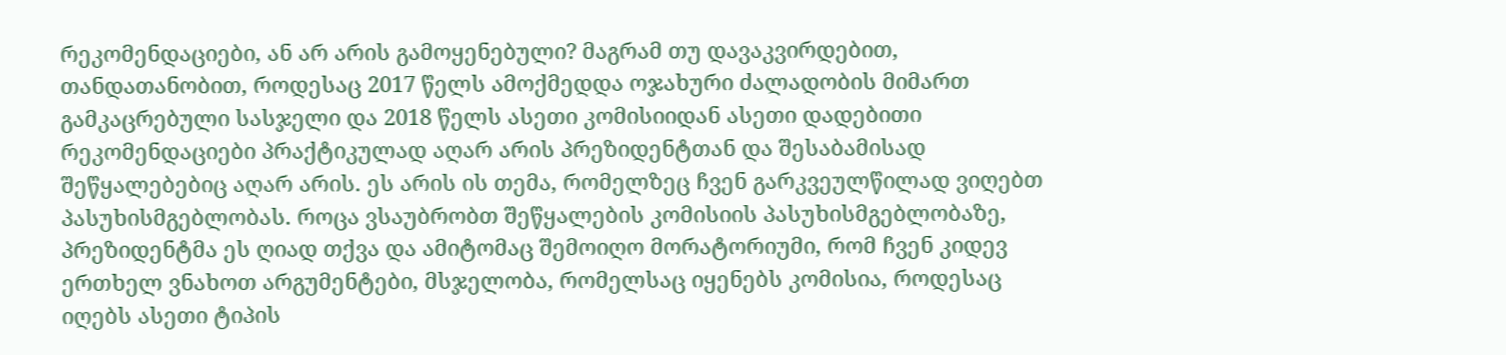რეკომენდაციები, ან არ არის გამოყენებული? მაგრამ თუ დავაკვირდებით, თანდათანობით, როდესაც 2017 წელს ამოქმედდა ოჯახური ძალადობის მიმართ გამკაცრებული სასჯელი და 2018 წელს ასეთი კომისიიდან ასეთი დადებითი რეკომენდაციები პრაქტიკულად აღარ არის პრეზიდენტთან და შესაბამისად შეწყალებებიც აღარ არის. ეს არის ის თემა, რომელზეც ჩვენ გარკვეულწილად ვიღებთ პასუხისმგებლობას. როცა ვსაუბრობთ შეწყალების კომისიის პასუხისმგებლობაზე, პრეზიდენტმა ეს ღიად თქვა და ამიტომაც შემოიღო მორატორიუმი, რომ ჩვენ კიდევ ერთხელ ვნახოთ არგუმენტები, მსჯელობა, რომელსაც იყენებს კომისია, როდესაც იღებს ასეთი ტიპის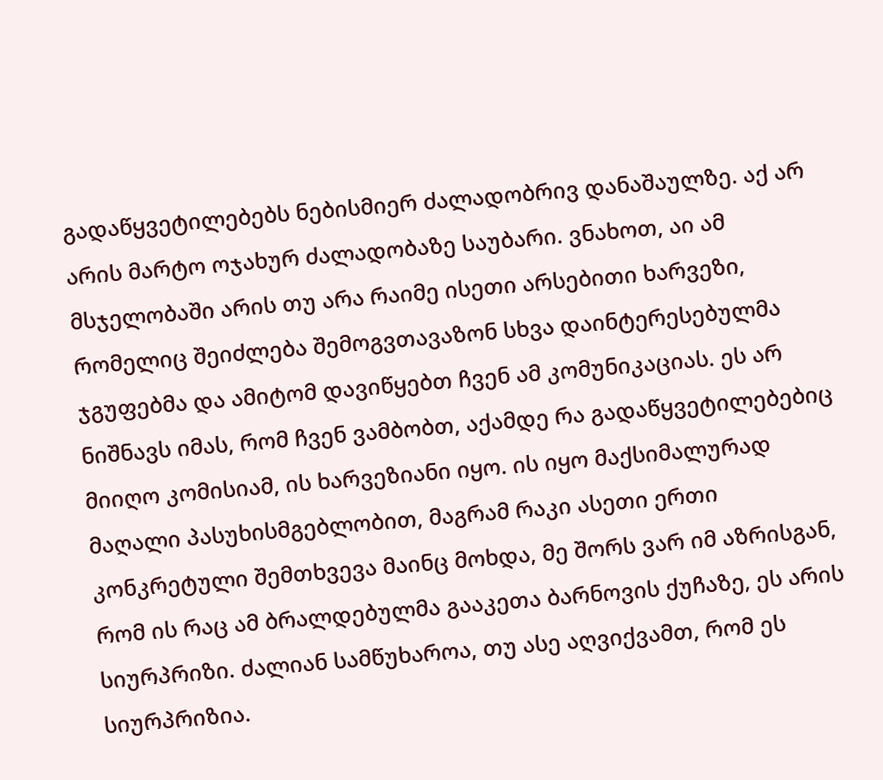გადაწყვეტილებებს ნებისმიერ ძალადობრივ დანაშაულზე. აქ არ არის მარტო ოჯახურ ძალადობაზე საუბარი. ვნახოთ, აი ამ მსჯელობაში არის თუ არა რაიმე ისეთი არსებითი ხარვეზი, რომელიც შეიძლება შემოგვთავაზონ სხვა დაინტერესებულმა ჯგუფებმა და ამიტომ დავიწყებთ ჩვენ ამ კომუნიკაციას. ეს არ ნიშნავს იმას, რომ ჩვენ ვამბობთ, აქამდე რა გადაწყვეტილებებიც მიიღო კომისიამ, ის ხარვეზიანი იყო. ის იყო მაქსიმალურად მაღალი პასუხისმგებლობით, მაგრამ რაკი ასეთი ერთი კონკრეტული შემთხვევა მაინც მოხდა, მე შორს ვარ იმ აზრისგან, რომ ის რაც ამ ბრალდებულმა გააკეთა ბარნოვის ქუჩაზე, ეს არის სიურპრიზი. ძალიან სამწუხაროა, თუ ასე აღვიქვამთ, რომ ეს სიურპრიზია.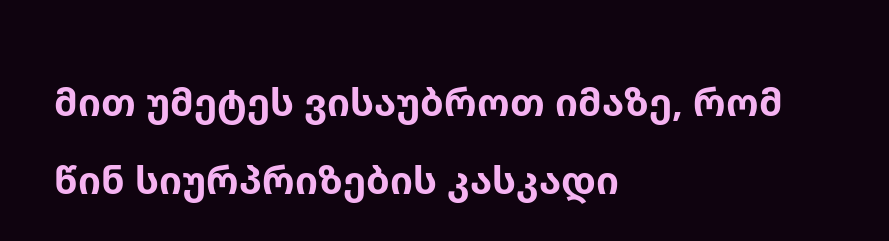მით უმეტეს ვისაუბროთ იმაზე, რომ წინ სიურპრიზების კასკადი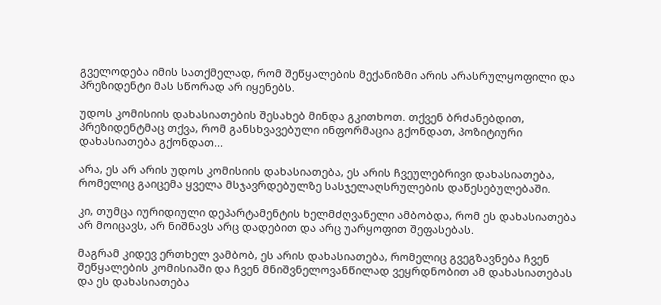გველოდება იმის სათქმელად, რომ შეწყალების მექანიზმი არის არასრულყოფილი და პრეზიდენტი მას სწორად არ იყენებს.

უდოს კომისიის დახასიათების შესახებ მინდა გკითხოთ. თქვენ ბრძანებდით, პრეზიდენტმაც თქვა, რომ განსხვავებული ინფორმაცია გქონდათ, პოზიტიური დახასიათება გქონდათ...

არა, ეს არ არის უდოს კომისიის დახასიათება, ეს არის ჩვეულებრივი დახასიათება, რომელიც გაიცემა ყველა მსჯავრდებულზე სასჯელაღსრულების დაწესებულებაში.

კი, თუმცა იურიდიული დეპარტამენტის ხელმძღვანელი ამბობდა, რომ ეს დახასიათება არ მოიცავს, არ ნიშნავს არც დადებით და არც უარყოფით შეფასებას.

მაგრამ კიდევ ერთხელ ვამბობ, ეს არის დახასიათება, რომელიც გვეგზავნება ჩვენ შეწყალების კომისიაში და ჩვენ მნიშვნელოვანწილად ვეყრდნობით ამ დახასიათებას და ეს დახასიათება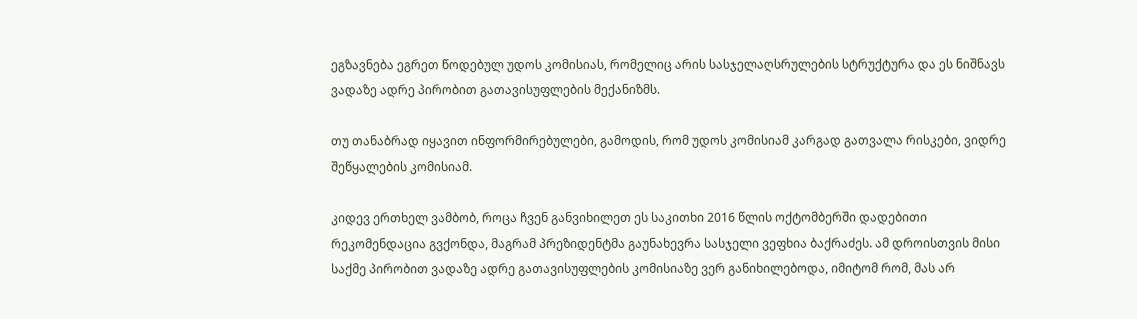ეგზავნება ეგრეთ წოდებულ უდოს კომისიას, რომელიც არის სასჯელაღსრულების სტრუქტურა და ეს ნიშნავს ვადაზე ადრე პირობით გათავისუფლების მექანიზმს.

თუ თანაბრად იყავით ინფორმირებულები, გამოდის, რომ უდოს კომისიამ კარგად გათვალა რისკები, ვიდრე შეწყალების კომისიამ.

კიდევ ერთხელ ვამბობ, როცა ჩვენ განვიხილეთ ეს საკითხი 2016 წლის ოქტომბერში დადებითი რეკომენდაცია გვქონდა, მაგრამ პრეზიდენტმა გაუნახევრა სასჯელი ვეფხია ბაქრაძეს. ამ დროისთვის მისი საქმე პირობით ვადაზე ადრე გათავისუფლების კომისიაზე ვერ განიხილებოდა, იმიტომ რომ, მას არ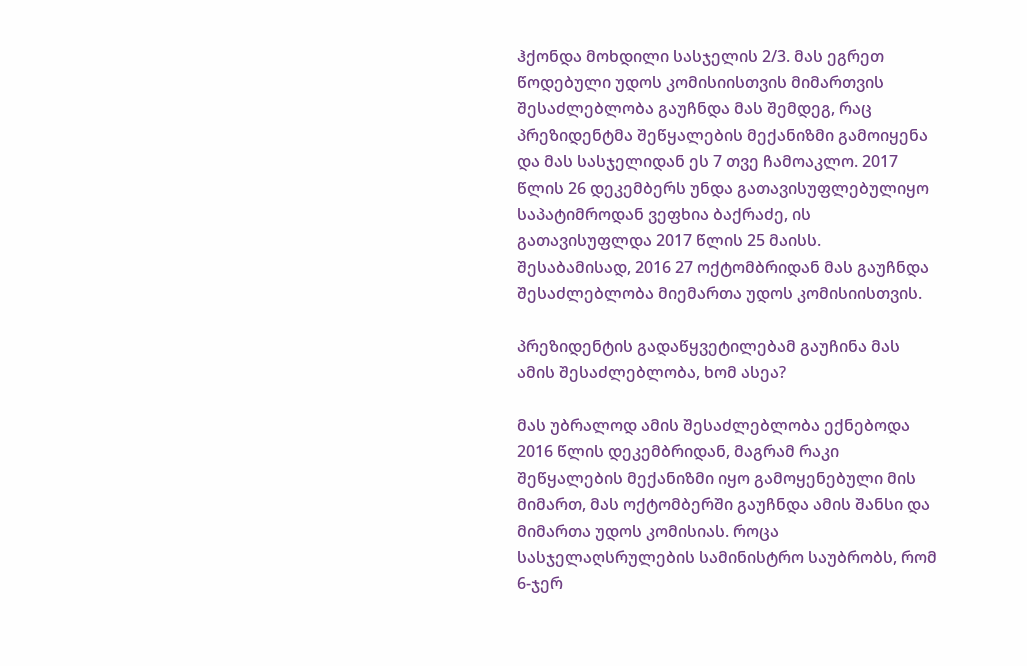ჰქონდა მოხდილი სასჯელის 2/3. მას ეგრეთ წოდებული უდოს კომისიისთვის მიმართვის შესაძლებლობა გაუჩნდა მას შემდეგ, რაც პრეზიდენტმა შეწყალების მექანიზმი გამოიყენა და მას სასჯელიდან ეს 7 თვე ჩამოაკლო. 2017 წლის 26 დეკემბერს უნდა გათავისუფლებულიყო საპატიმროდან ვეფხია ბაქრაძე, ის გათავისუფლდა 2017 წლის 25 მაისს. შესაბამისად, 2016 27 ოქტომბრიდან მას გაუჩნდა შესაძლებლობა მიემართა უდოს კომისიისთვის.

პრეზიდენტის გადაწყვეტილებამ გაუჩინა მას ამის შესაძლებლობა, ხომ ასეა?

მას უბრალოდ ამის შესაძლებლობა ექნებოდა 2016 წლის დეკემბრიდან, მაგრამ რაკი შეწყალების მექანიზმი იყო გამოყენებული მის მიმართ, მას ოქტომბერში გაუჩნდა ამის შანსი და მიმართა უდოს კომისიას. როცა სასჯელაღსრულების სამინისტრო საუბრობს, რომ 6-ჯერ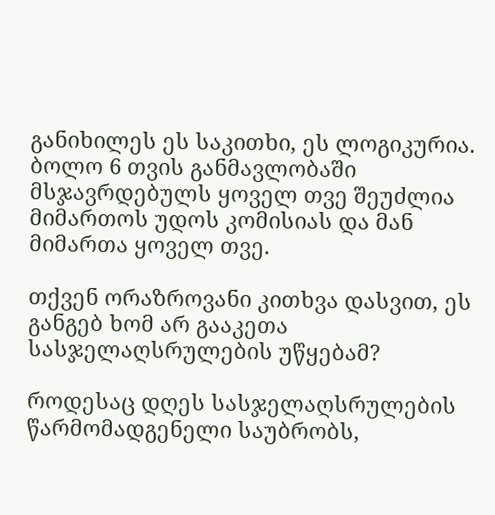განიხილეს ეს საკითხი, ეს ლოგიკურია. ბოლო 6 თვის განმავლობაში მსჯავრდებულს ყოველ თვე შეუძლია მიმართოს უდოს კომისიას და მან მიმართა ყოველ თვე.

თქვენ ორაზროვანი კითხვა დასვით, ეს განგებ ხომ არ გააკეთა სასჯელაღსრულების უწყებამ?

როდესაც დღეს სასჯელაღსრულების წარმომადგენელი საუბრობს,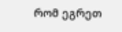რომ ეგრეთ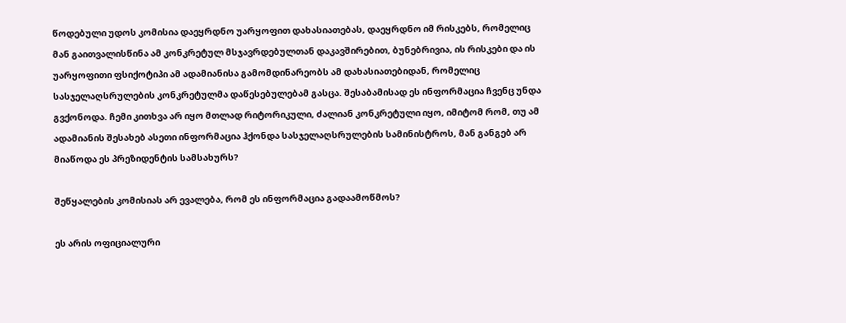წოდებული უდოს კომისია დაეყრდნო უარყოფით დახასიათებას, დაეყრდნო იმ რისკებს, რომელიც მან გაითვალისწინა ამ კონკრეტულ მსჯავრდებულთან დაკავშირებით, ბუნებრივია, ის რისკები და ის უარყოფითი ფსიქოტიპი ამ ადამიანისა გამომდინარეობს ამ დახასიათებიდან, რომელიც სასჯელაღსრულების კონკრეტულმა დაწესებულებამ გასცა. შესაბამისად ეს ინფორმაცია ჩვენც უნდა გვქონოდა. ჩემი კითხვა არ იყო მთლად რიტორიკული, ძალიან კონკრეტული იყო, იმიტომ რომ, თუ ამ ადამიანის შესახებ ასეთი ინფორმაცია ჰქონდა სასჯელაღსრულების სამინისტროს, მან განგებ არ მიაწოდა ეს პრეზიდენტის სამსახურს?

შეწყალების კომისიას არ ევალება, რომ ეს ინფორმაცია გადაამოწმოს?

ეს არის ოფიციალური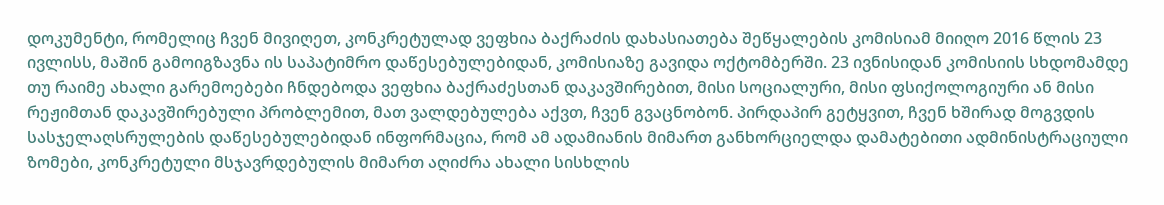დოკუმენტი, რომელიც ჩვენ მივიღეთ, კონკრეტულად ვეფხია ბაქრაძის დახასიათება შეწყალების კომისიამ მიიღო 2016 წლის 23 ივლისს, მაშინ გამოიგზავნა ის საპატიმრო დაწესებულებიდან, კომისიაზე გავიდა ოქტომბერში. 23 ივნისიდან კომისიის სხდომამდე თუ რაიმე ახალი გარემოებები ჩნდებოდა ვეფხია ბაქრაძესთან დაკავშირებით, მისი სოციალური, მისი ფსიქოლოგიური ან მისი რეჟიმთან დაკავშირებული პრობლემით, მათ ვალდებულება აქვთ, ჩვენ გვაცნობონ. პირდაპირ გეტყვით, ჩვენ ხშირად მოგვდის სასჯელაღსრულების დაწესებულებიდან ინფორმაცია, რომ ამ ადამიანის მიმართ განხორციელდა დამატებითი ადმინისტრაციული ზომები, კონკრეტული მსჯავრდებულის მიმართ აღიძრა ახალი სისხლის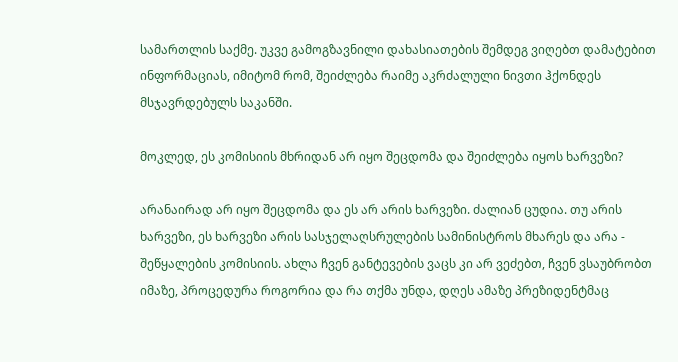სამართლის საქმე. უკვე გამოგზავნილი დახასიათების შემდეგ ვიღებთ დამატებით ინფორმაციას, იმიტომ რომ, შეიძლება რაიმე აკრძალული ნივთი ჰქონდეს მსჯავრდებულს საკანში.

მოკლედ, ეს კომისიის მხრიდან არ იყო შეცდომა და შეიძლება იყოს ხარვეზი?

არანაირად არ იყო შეცდომა და ეს არ არის ხარვეზი. ძალიან ცუდია. თუ არის ხარვეზი, ეს ხარვეზი არის სასჯელაღსრულების სამინისტროს მხარეს და არა - შეწყალების კომისიის. ახლა ჩვენ განტევების ვაცს კი არ ვეძებთ, ჩვენ ვსაუბრობთ იმაზე, პროცედურა როგორია და რა თქმა უნდა, დღეს ამაზე პრეზიდენტმაც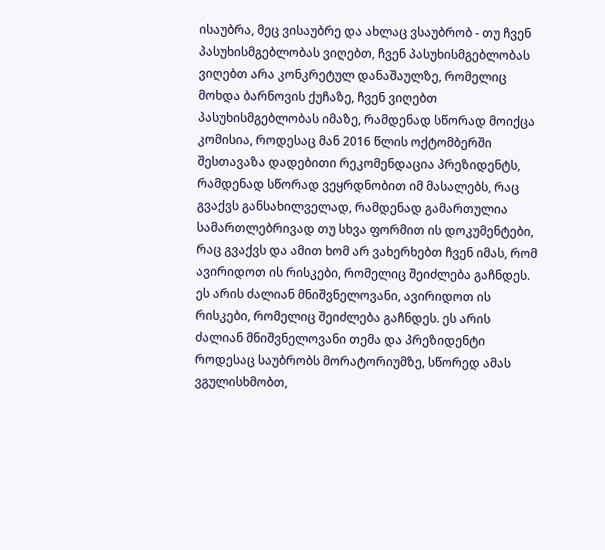ისაუბრა, მეც ვისაუბრე და ახლაც ვსაუბრობ - თუ ჩვენ პასუხისმგებლობას ვიღებთ, ჩვენ პასუხისმგებლობას ვიღებთ არა კონკრეტულ დანაშაულზე, რომელიც მოხდა ბარნოვის ქუჩაზე, ჩვენ ვიღებთ პასუხისმგებლობას იმაზე, რამდენად სწორად მოიქცა კომისია, როდესაც მან 2016 წლის ოქტომბერში შესთავაზა დადებითი რეკომენდაცია პრეზიდენტს, რამდენად სწორად ვეყრდნობით იმ მასალებს, რაც გვაქვს განსახილველად, რამდენად გამართულია სამართლებრივად თუ სხვა ფორმით ის დოკუმენტები, რაც გვაქვს და ამით ხომ არ ვახერხებთ ჩვენ იმას, რომ ავირიდოთ ის რისკები, რომელიც შეიძლება გაჩნდეს. ეს არის ძალიან მნიშვნელოვანი, ავირიდოთ ის რისკები, რომელიც შეიძლება გაჩნდეს. ეს არის ძალიან მნიშვნელოვანი თემა და პრეზიდენტი როდესაც საუბრობს მორატორიუმზე, სწორედ ამას ვგულისხმობთ,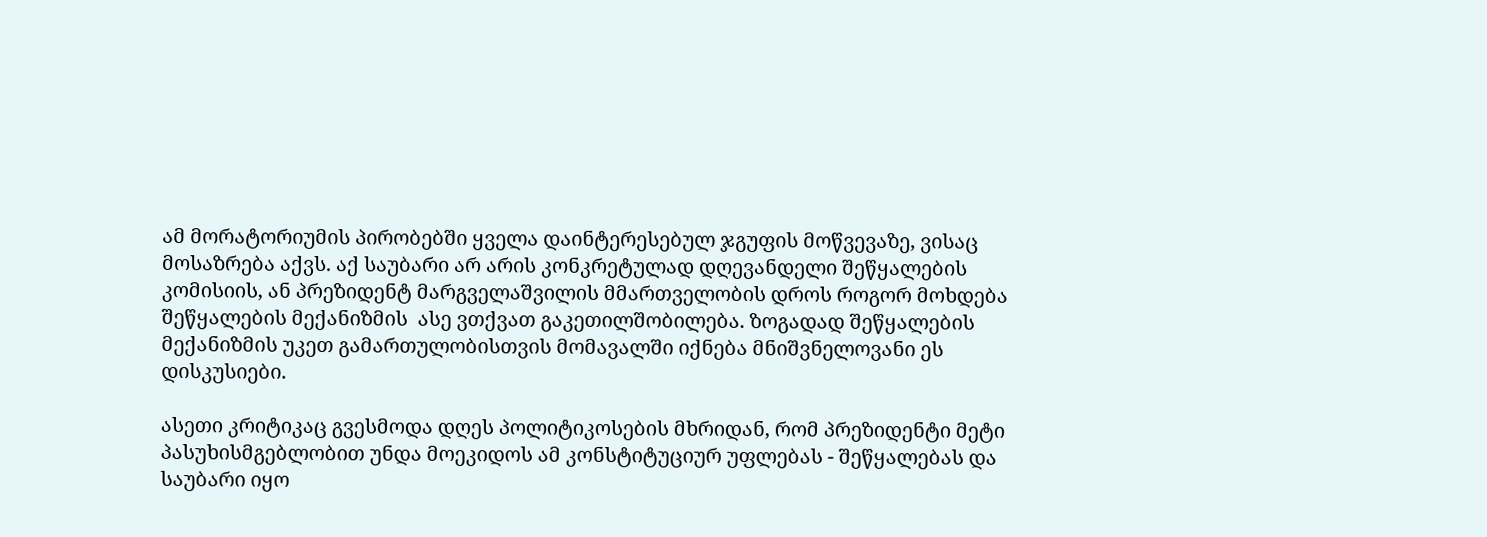ამ მორატორიუმის პირობებში ყველა დაინტერესებულ ჯგუფის მოწვევაზე, ვისაც მოსაზრება აქვს. აქ საუბარი არ არის კონკრეტულად დღევანდელი შეწყალების  კომისიის, ან პრეზიდენტ მარგველაშვილის მმართველობის დროს როგორ მოხდება შეწყალების მექანიზმის  ასე ვთქვათ გაკეთილშობილება. ზოგადად შეწყალების მექანიზმის უკეთ გამართულობისთვის მომავალში იქნება მნიშვნელოვანი ეს დისკუსიები.

ასეთი კრიტიკაც გვესმოდა დღეს პოლიტიკოსების მხრიდან, რომ პრეზიდენტი მეტი პასუხისმგებლობით უნდა მოეკიდოს ამ კონსტიტუციურ უფლებას - შეწყალებას და საუბარი იყო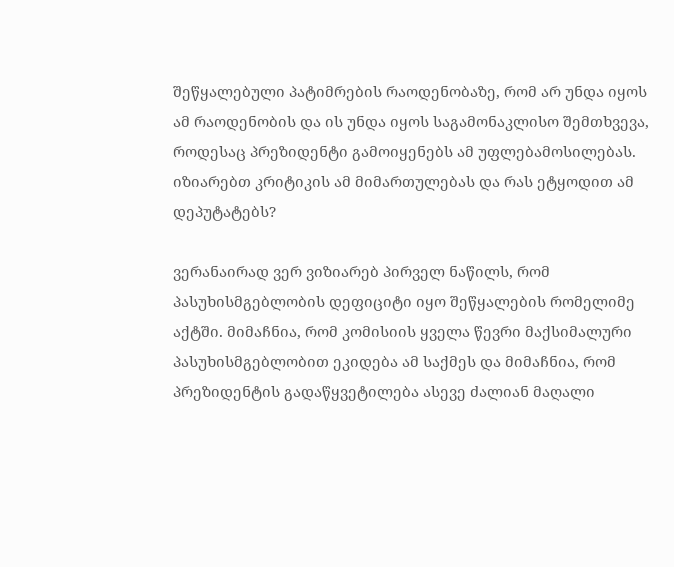შეწყალებული პატიმრების რაოდენობაზე, რომ არ უნდა იყოს ამ რაოდენობის და ის უნდა იყოს საგამონაკლისო შემთხვევა, როდესაც პრეზიდენტი გამოიყენებს ამ უფლებამოსილებას. იზიარებთ კრიტიკის ამ მიმართულებას და რას ეტყოდით ამ დეპუტატებს?

ვერანაირად ვერ ვიზიარებ პირველ ნაწილს, რომ პასუხისმგებლობის დეფიციტი იყო შეწყალების რომელიმე აქტში. მიმაჩნია, რომ კომისიის ყველა წევრი მაქსიმალური პასუხისმგებლობით ეკიდება ამ საქმეს და მიმაჩნია, რომ პრეზიდენტის გადაწყვეტილება ასევე ძალიან მაღალი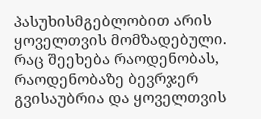პასუხისმგებლობით არის ყოველთვის მომზადებული. რაც შეეხება რაოდენობას, რაოდენობაზე ბევრჯერ გვისაუბრია და ყოველთვის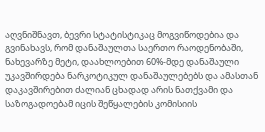აღვნიშნავთ, ბევრი სტატისტიკაც მოგვიწოდებია და გვინახავს, რომ დანაშაულთა საერთო რაოდენობაში, ნახევარზე მეტი, დაახლოებით 60%-მდე დანაშაული უკავშირდება ნარკოტიკულ დანაშაულებებს და ამასთან დაკავშირებით ძალიან ცხადად არის ნათქვამი და საზოგადოებამ იცის შეწყალების კომისიის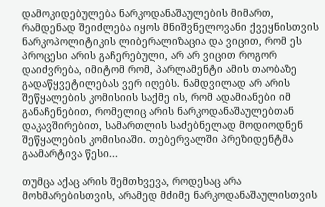დამოკიდებულება ნარკოდანაშაულების მიმართ, რამდენად შეიძლება იყოს მნიშვნელოვანი ქვეყნისთვის ნარკოპოლიტიკის ლიბერალიზაცია და ვიცით, რომ ეს პროცესი არის გაჩერებული, არ არ ვიცით როგორ დაიძვრება, იმიტომ რომ, პარლამენტი ამის თაობაზე გადაწყვეტილებას ვერ იღებს. ნამდვილად არ არის შეწყალების კომისიის საქმე ის, რომ ადამიანები იმ განაჩენებით, რომელიც არის ნარკოდანაშაულებთან დაკავშირებით, სამართლის საძებნელად მოდიოდნენ შეწყალების კომისიაში. თებერვალში პრეზიდენტმა გაამარტივა წესი...

თუმცა აქაც არის შემთხვევა, როდესაც არა მოხმარებისთვის, არამედ მძიმე ნარკოდანაშაულისთვის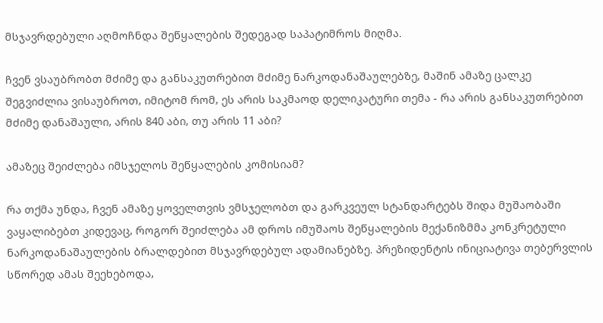მსჯავრდებული აღმოჩნდა შეწყალების შედეგად საპატიმროს მიღმა.

ჩვენ ვსაუბრობთ მძიმე და განსაკუთრებით მძიმე ნარკოდანაშაულებზე, მაშინ ამაზე ცალკე შეგვიძლია ვისაუბროთ, იმიტომ რომ, ეს არის საკმაოდ დელიკატური თემა - რა არის განსაკუთრებით მძიმე დანაშაული, არის 840 აბი, თუ არის 11 აბი?

ამაზეც შეიძლება იმსჯელოს შეწყალების კომისიამ?

რა თქმა უნდა, ჩვენ ამაზე ყოველთვის ვმსჯელობთ და გარკვეულ სტანდარტებს შიდა მუშაობაში ვაყალიბებთ კიდევაც, როგორ შეიძლება ამ დროს იმუშაოს შეწყალების მექანიზმმა კონკრეტული ნარკოდანაშაულების ბრალდებით მსჯავრდებულ ადამიანებზე. პრეზიდენტის ინიციატივა თებერვლის სწორედ ამას შეეხებოდა,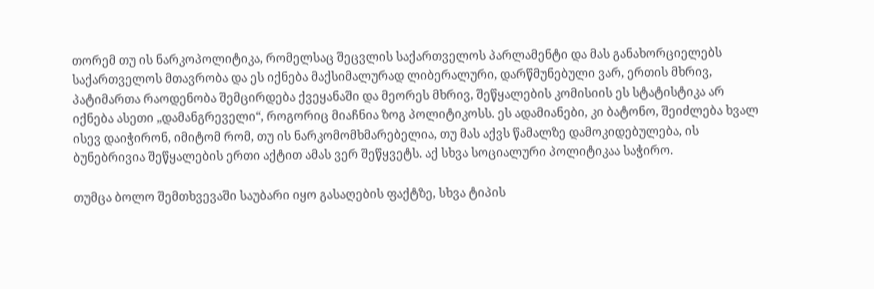თორემ თუ ის ნარკოპოლიტიკა, რომელსაც შეცვლის საქართველოს პარლამენტი და მას განახორციელებს საქართველოს მთავრობა და ეს იქნება მაქსიმალურად ლიბერალური, დარწმუნებული ვარ, ერთის მხრივ, პატიმართა რაოდენობა შემცირდება ქვეყანაში და მეორეს მხრივ, შეწყალების კომისიის ეს სტატისტიკა არ იქნება ასეთი „დამანგრეველი“, როგორიც მიაჩნია ზოგ პოლიტიკოსს. ეს ადამიანები, კი ბატონო, შეიძლება ხვალ ისევ დაიჭირონ, იმიტომ რომ, თუ ის ნარკომომხმარებელია, თუ მას აქვს წამალზე დამოკიდებულება, ის ბუნებრივია შეწყალების ერთი აქტით ამას ვერ შეწყვეტს. აქ სხვა სოციალური პოლიტიკაა საჭირო.

თუმცა ბოლო შემთხვევაში საუბარი იყო გასაღების ფაქტზე, სხვა ტიპის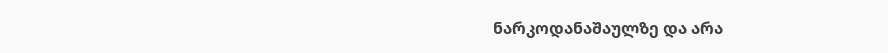ნარკოდანაშაულზე და არა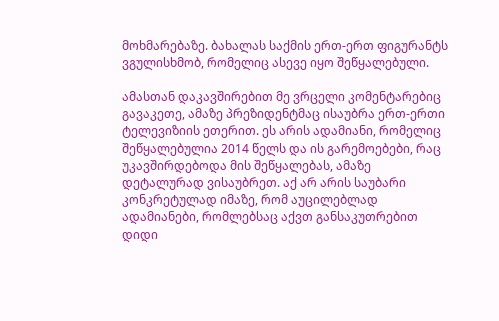მოხმარებაზე. ბახალას საქმის ერთ-ერთ ფიგურანტს ვგულისხმობ, რომელიც ასევე იყო შეწყალებული.

ამასთან დაკავშირებით მე ვრცელი კომენტარებიც გავაკეთე, ამაზე პრეზიდენტმაც ისაუბრა ერთ-ერთი ტელევიზიის ეთერით. ეს არის ადამიანი, რომელიც შეწყალებულია 2014 წელს და ის გარემოებები, რაც უკავშირდებოდა მის შეწყალებას, ამაზე დეტალურად ვისაუბრეთ. აქ არ არის საუბარი კონკრეტულად იმაზე, რომ აუცილებლად ადამიანები, რომლებსაც აქვთ განსაკუთრებით დიდი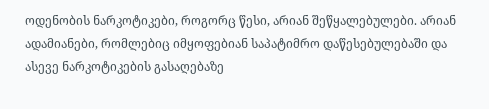ოდენობის ნარკოტიკები, როგორც წესი, არიან შეწყალებულები. არიან ადამიანები, რომლებიც იმყოფებიან საპატიმრო დაწესებულებაში და ასევე ნარკოტიკების გასაღებაზე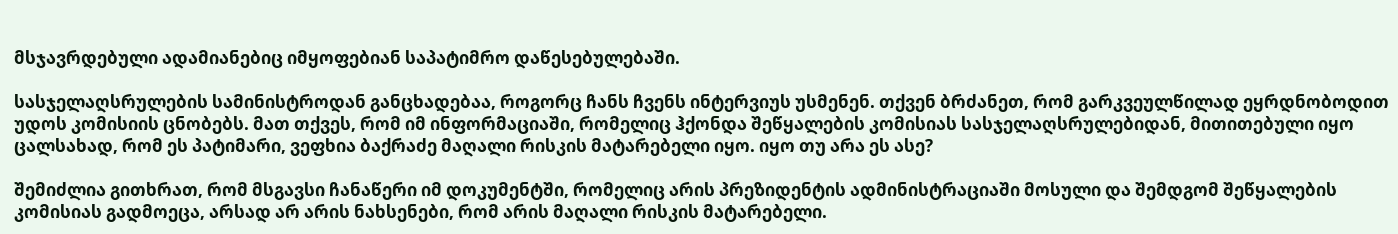მსჯავრდებული ადამიანებიც იმყოფებიან საპატიმრო დაწესებულებაში.

სასჯელაღსრულების სამინისტროდან განცხადებაა, როგორც ჩანს ჩვენს ინტერვიუს უსმენენ. თქვენ ბრძანეთ, რომ გარკვეულწილად ეყრდნობოდით უდოს კომისიის ცნობებს. მათ თქვეს, რომ იმ ინფორმაციაში, რომელიც ჰქონდა შეწყალების კომისიას სასჯელაღსრულებიდან, მითითებული იყო ცალსახად, რომ ეს პატიმარი, ვეფხია ბაქრაძე მაღალი რისკის მატარებელი იყო. იყო თუ არა ეს ასე?

შემიძლია გითხრათ, რომ მსგავსი ჩანაწერი იმ დოკუმენტში, რომელიც არის პრეზიდენტის ადმინისტრაციაში მოსული და შემდგომ შეწყალების კომისიას გადმოეცა, არსად არ არის ნახსენები, რომ არის მაღალი რისკის მატარებელი.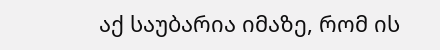აქ საუბარია იმაზე, რომ ის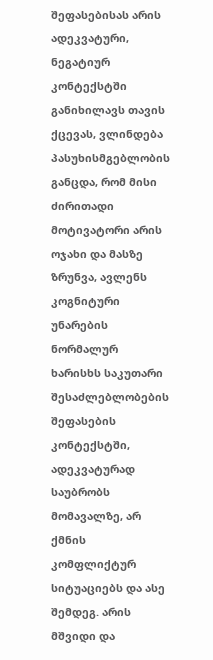შეფასებისას არის ადეკვატური, ნეგატიურ კონტექსტში განიხილავს თავის ქცევას, ვლინდება პასუხისმგებლობის განცდა, რომ მისი ძირითადი მოტივატორი არის ოჯახი და მასზე ზრუნვა, ავლენს კოგნიტური უნარების ნორმალურ ხარისხს საკუთარი შესაძლებლობების შეფასების კონტექსტში, ადეკვატურად საუბრობს მომავალზე, არ ქმნის კომფლიქტურ სიტუაციებს და ასე შემდეგ. არის მშვიდი და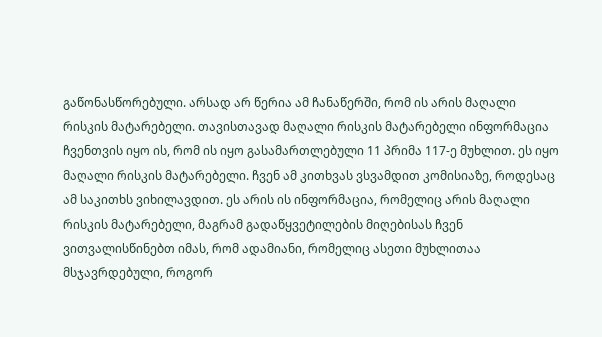გაწონასწორებული. არსად არ წერია ამ ჩანაწერში, რომ ის არის მაღალი რისკის მატარებელი. თავისთავად მაღალი რისკის მატარებელი ინფორმაცია ჩვენთვის იყო ის, რომ ის იყო გასამართლებული 11 პრიმა 117-ე მუხლით. ეს იყო მაღალი რისკის მატარებელი. ჩვენ ამ კითხვას ვსვამდით კომისიაზე, როდესაც ამ საკითხს ვიხილავდით. ეს არის ის ინფორმაცია, რომელიც არის მაღალი რისკის მატარებელი, მაგრამ გადაწყვეტილების მიღებისას ჩვენ ვითვალისწინებთ იმას, რომ ადამიანი, რომელიც ასეთი მუხლითაა მსჯავრდებული, როგორ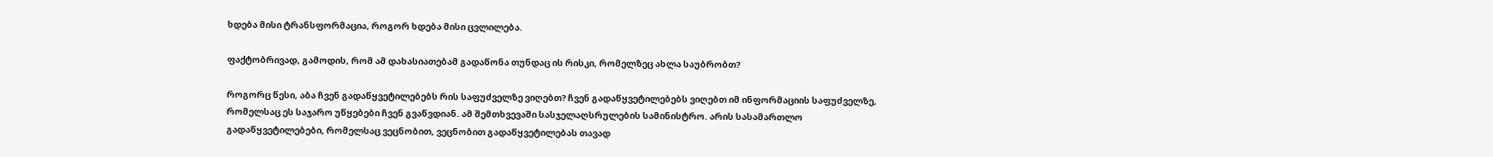ხდება მისი ტრანსფორმაცია, როგორ ხდება მისი ცვლილება.

ფაქტობრივად, გამოდის, რომ ამ დახასიათებამ გადაწონა თუნდაც ის რისკი, რომელზეც ახლა საუბრობთ?

როგორც წესი, აბა ჩვენ გადაწყვეტილებებს რის საფუძველზე ვიღებთ? ჩვენ გადაწყვეტილებებს ვიღებთ იმ ინფორმაციის საფუძველზე, რომელსაც ეს საჯარო უწყებები ჩვენ გვაწვდიან. ამ შემთხვევაში სასჯელაღსრულების სამინისტრო. არის სასამართლო გადაწყვეტილებები, რომელსაც ვეცნობით, ვეცნობით გადაწყვეტილებას თავად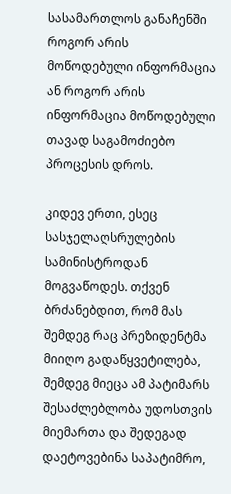სასამართლოს განაჩენში როგორ არის მოწოდებული ინფორმაცია ან როგორ არის ინფორმაცია მოწოდებული თავად საგამოძიებო პროცესის დროს.

კიდევ ერთი, ესეც სასჯელაღსრულების სამინისტროდან მოგვაწოდეს. თქვენ ბრძანებდით, რომ მას შემდეგ რაც პრეზიდენტმა მიიღო გადაწყვეტილება, შემდეგ მიეცა ამ პატიმარს შესაძლებლობა უდოსთვის მიემართა და შედეგად დაეტოვებინა საპატიმრო,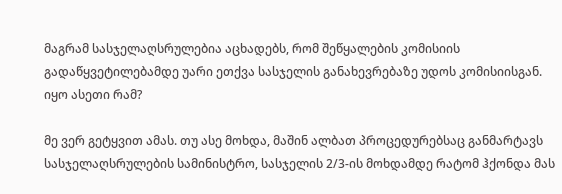მაგრამ სასჯელაღსრულებია აცხადებს, რომ შეწყალების კომისიის გადაწყვეტილებამდე უარი ეთქვა სასჯელის განახევრებაზე უდოს კომისიისგან. იყო ასეთი რამ?

მე ვერ გეტყვით ამას. თუ ასე მოხდა, მაშინ ალბათ პროცედურებსაც განმარტავს სასჯელაღსრულების სამინისტრო, სასჯელის 2/3-ის მოხდამდე რატომ ჰქონდა მას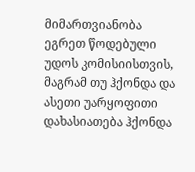მიმართვიანობა ეგრეთ წოდებული უდოს კომისიისთვის, მაგრამ თუ ჰქონდა და ასეთი უარყოფითი დახასიათება ჰქონდა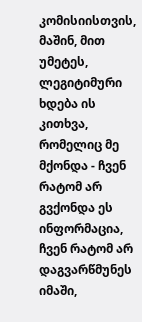კომისიისთვის, მაშინ, მით უმეტეს, ლეგიტიმური ხდება ის კითხვა, რომელიც მე მქონდა - ჩვენ რატომ არ გვქონდა ეს ინფორმაცია, ჩვენ რატომ არ დაგვარწმუნეს იმაში,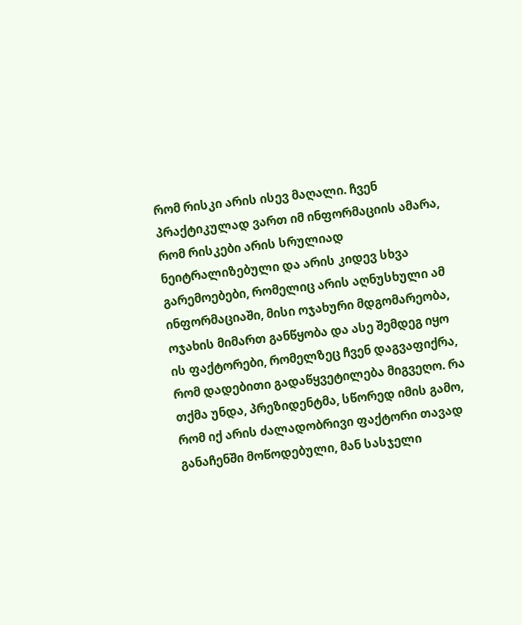რომ რისკი არის ისევ მაღალი. ჩვენ პრაქტიკულად ვართ იმ ინფორმაციის ამარა, რომ რისკები არის სრულიად ნეიტრალიზებული და არის კიდევ სხვა გარემოებები, რომელიც არის აღნუსხული ამ ინფორმაციაში, მისი ოჯახური მდგომარეობა, ოჯახის მიმართ განწყობა და ასე შემდეგ იყო ის ფაქტორები, რომელზეც ჩვენ დაგვაფიქრა, რომ დადებითი გადაწყვეტილება მიგვეღო. რა თქმა უნდა, პრეზიდენტმა, სწორედ იმის გამო, რომ იქ არის ძალადობრივი ფაქტორი თავად განაჩენში მოწოდებული, მან სასჯელი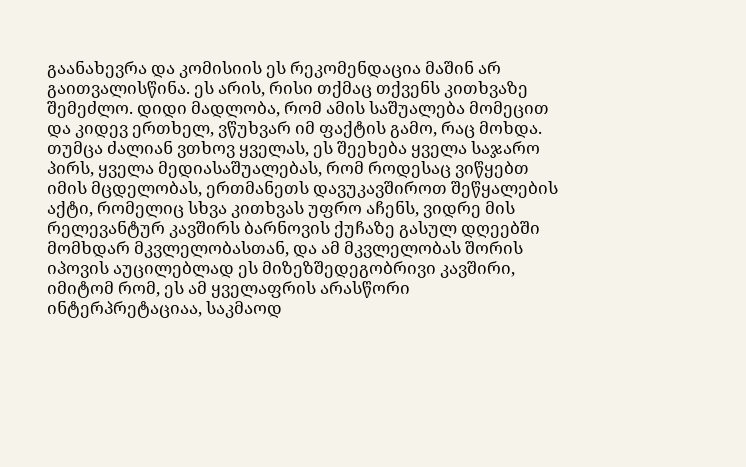გაანახევრა და კომისიის ეს რეკომენდაცია მაშინ არ გაითვალისწინა. ეს არის, რისი თქმაც თქვენს კითხვაზე შემეძლო. დიდი მადლობა, რომ ამის საშუალება მომეცით და კიდევ ერთხელ, ვწუხვარ იმ ფაქტის გამო, რაც მოხდა. თუმცა ძალიან ვთხოვ ყველას, ეს შეეხება ყველა საჯარო პირს, ყველა მედიასაშუალებას, რომ როდესაც ვიწყებთ იმის მცდელობას, ერთმანეთს დავუკავშიროთ შეწყალების აქტი, რომელიც სხვა კითხვას უფრო აჩენს, ვიდრე მის რელევანტურ კავშირს ბარნოვის ქუჩაზე გასულ დღეებში მომხდარ მკვლელობასთან, და ამ მკვლელობას შორის იპოვის აუცილებლად ეს მიზეზშედეგობრივი კავშირი, იმიტომ რომ, ეს ამ ყველაფრის არასწორი ინტერპრეტაციაა, საკმაოდ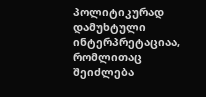პოლიტიკურად დამუხტული ინტერპრეტაციაა, რომლითაც შეიძლება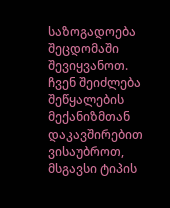საზოგადოება შეცდომაში შევიყვანოთ. ჩვენ შეიძლება შეწყალების მექანიზმთან დაკავშირებით ვისაუბროთ, მსგავსი ტიპის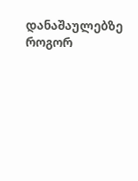დანაშაულებზე როგორ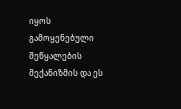იყოს გამოყენებული შეწყალების მექანიზმის და ეს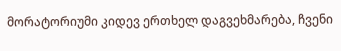მორატორიუმი კიდევ ერთხელ დაგვეხმარება, ჩვენი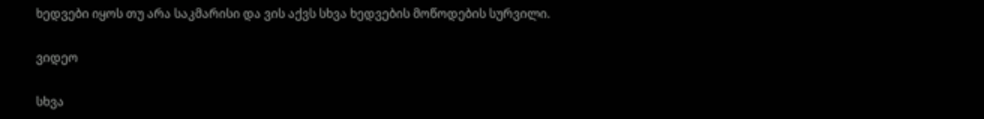ხედვები იყოს თუ არა საკმარისი და ვის აქვს სხვა ხედვების მოწოდების სურვილი.

ვიდეო

სხვა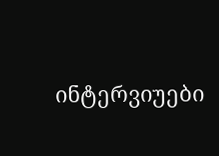ინტერვიუები